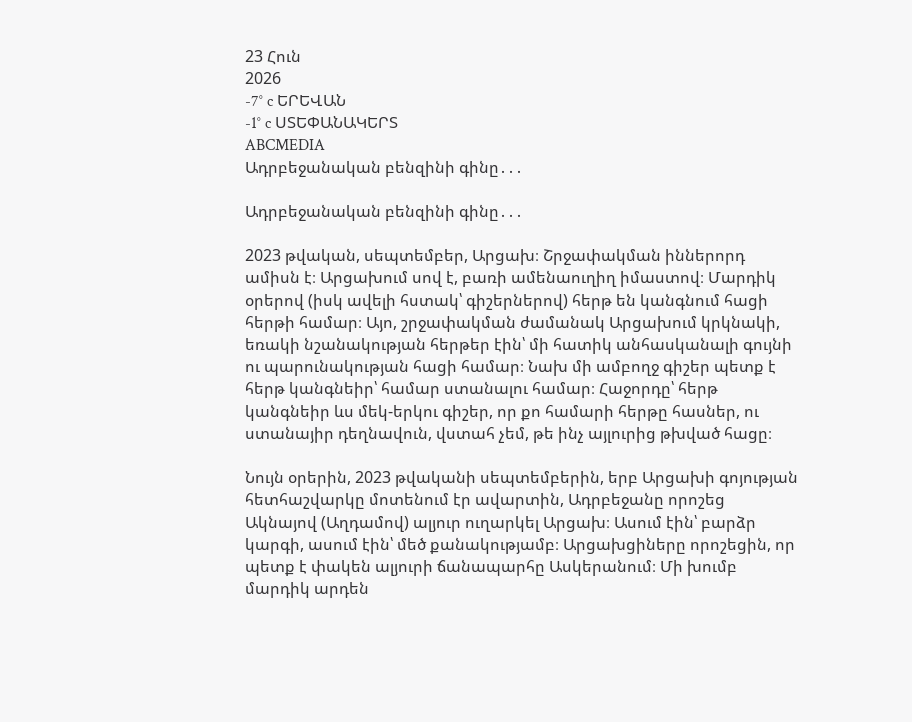23 Հուն
2026
-7° c ԵՐԵՎԱՆ
-1° c ՍՏԵՓԱՆԱԿԵՐՏ
ABCMEDIA
Ադրբեջանական բենզինի գինը․․․

Ադրբեջանական բենզինի գինը․․․

2023 թվական, սեպտեմբեր, Արցախ։ Շրջափակման իններորդ ամիսն է։ Արցախում սով է, բառի ամենաուղիղ իմաստով։ Մարդիկ օրերով (իսկ ավելի հստակ՝ գիշերներով) հերթ են կանգնում հացի հերթի համար։ Այո, շրջափակման ժամանակ Արցախում կրկնակի, եռակի նշանակության հերթեր էին՝ մի հատիկ անհասկանալի գույնի ու պարունակության հացի համար։ Նախ մի ամբողջ գիշեր պետք է հերթ կանգնեիր՝ համար ստանալու համար։ Հաջորդը՝ հերթ կանգնեիր ևս մեկ-երկու գիշեր, որ քո համարի հերթը հասներ, ու ստանայիր դեղնավուն, վստահ չեմ, թե ինչ այլուրից թխված հացը։

Նույն օրերին, 2023 թվականի սեպտեմբերին, երբ Արցախի գոյության հետհաշվարկը մոտենում էր ավարտին, Ադրբեջանը որոշեց Ակնայով (Աղդամով) ալյուր ուղարկել Արցախ։ Ասում էին՝ բարձր կարգի, ասում էին՝ մեծ քանակությամբ։ Արցախցիները որոշեցին, որ պետք է փակեն ալյուրի ճանապարհը Ասկերանում։ Մի խումբ մարդիկ արդեն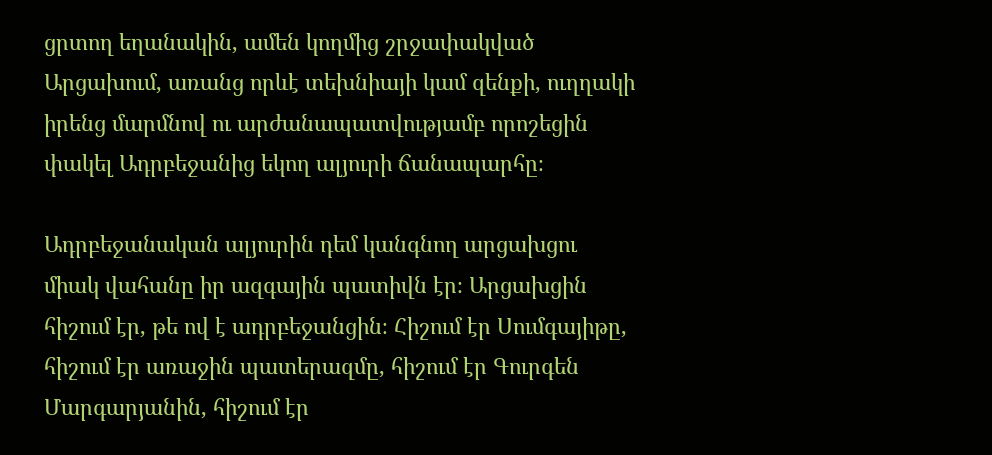ցրտող եղանակին, ամեն կողմից շրջափակված Արցախում, առանց որևէ տեխնիայի կամ զենքի, ուղղակի իրենց մարմնով ու արժանապատվությամբ որոշեցին փակել Ադրբեջանից եկող ալյուրի ճանապարհը։

Ադրբեջանական ալյուրին դեմ կանգնող արցախցու միակ վահանը իր ազգային պատիվն էր։ Արցախցին հիշում էր, թե ով է ադրբեջանցին։ Հիշում էր Սումգայիթը, հիշում էր առաջին պատերազմը, հիշում էր Գուրգեն Մարգարյանին, հիշում էր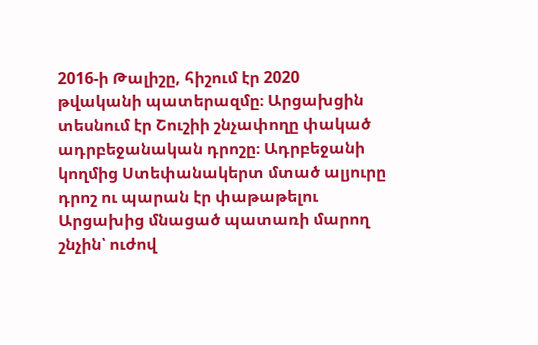2016-ի Թալիշը, հիշում էր 2020 թվականի պատերազմը։ Արցախցին տեսնում էր Շուշիի շնչափողը փակած ադրբեջանական դրոշը։ Ադրբեջանի կողմից Ստեփանակերտ մտած ալյուրը դրոշ ու պարան էր փաթաթելու Արցախից մնացած պատառի մարող շնչին՝ ուժով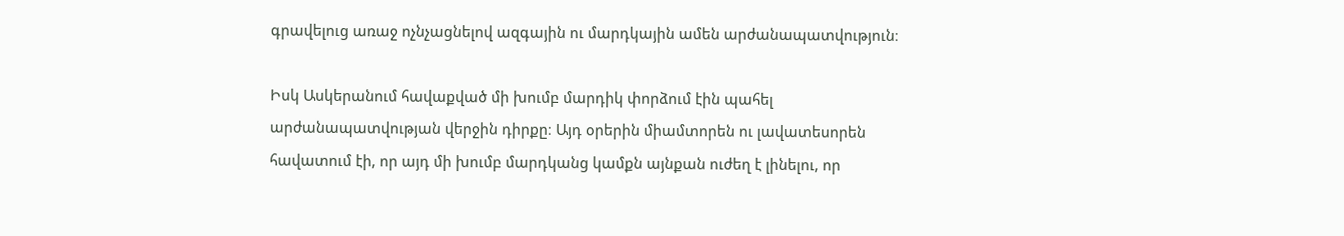գրավելուց առաջ ոչնչացնելով ազգային ու մարդկային ամեն արժանապատվություն։

Իսկ Ասկերանում հավաքված մի խումբ մարդիկ փորձում էին պահել արժանապատվության վերջին դիրքը։ Այդ օրերին միամտորեն ու լավատեսորեն հավատում էի, որ այդ մի խումբ մարդկանց կամքն այնքան ուժեղ է լինելու, որ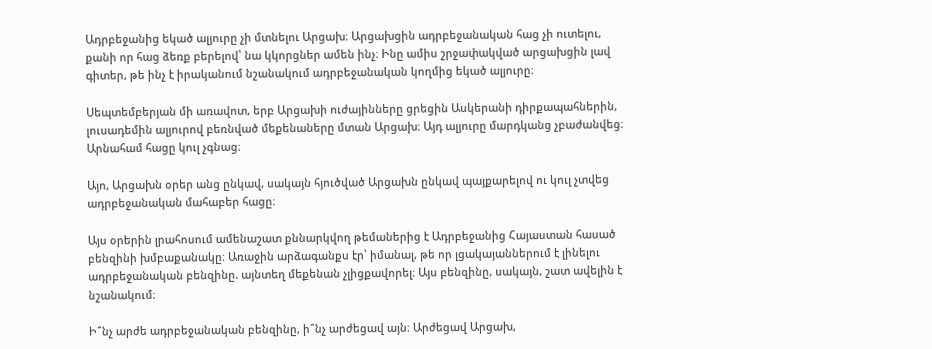Ադրբեջանից եկած ալյուրը չի մտնելու Արցախ։ Արցախցին ադրբեջանական հաց չի ուտելու, քանի որ հաց ձեռք բերելով՝ նա կկորցներ ամեն ինչ։ Ինը ամիս շրջափակված արցախցին լավ գիտեր, թե ինչ է իրականում նշանակում ադրբեջանական կողմից եկած ալյուրը։

Սեպտեմբերյան մի առավոտ, երբ Արցախի ուժայինները ցրեցին Ասկերանի դիրքապահներին, լուսադեմին ալյուրով բեռնված մեքենաները մտան Արցախ։ Այդ ալյուրը մարդկանց չբաժանվեց։ Արնահամ հացը կուլ չգնաց։

Այո, Արցախն օրեր անց ընկավ, սակայն հյուծված Արցախն ընկավ պայքարելով ու կուլ չտվեց ադրբեջանական մահաբեր հացը։

Այս օրերին լրահոսում ամենաշատ քննարկվող թեմաներից է Ադրբեջանից Հայաստան հասած բենզինի խմբաքանակը։ Առաջին արձագանքս էր՝ իմանալ, թե որ լցակայաններում է լինելու ադրբեջանական բենզինը. այնտեղ մեքենան չլիցքավորել։ Այս բենզինը, սակայն, շատ ավելին է նշանակում։

Ի՞նչ արժե ադրբեջանական բենզինը, ի՞նչ արժեցավ այն։ Արժեցավ Արցախ,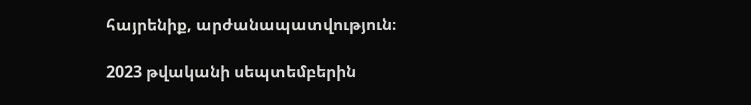հայրենիք, արժանապատվություն։

2023 թվականի սեպտեմբերին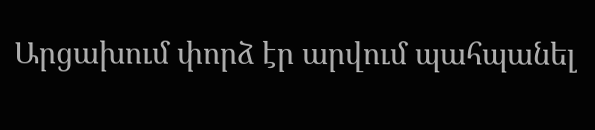Արցախում փորձ էր արվում պահպանել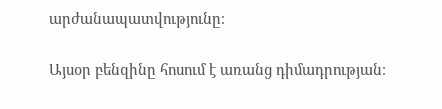արժանապատվությունը։

Այսօր բենզինը հոսում է առանց դիմադրության։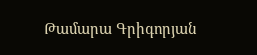Թամարա Գրիգորյան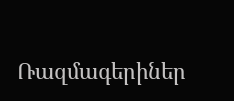Ռազմագերիներ